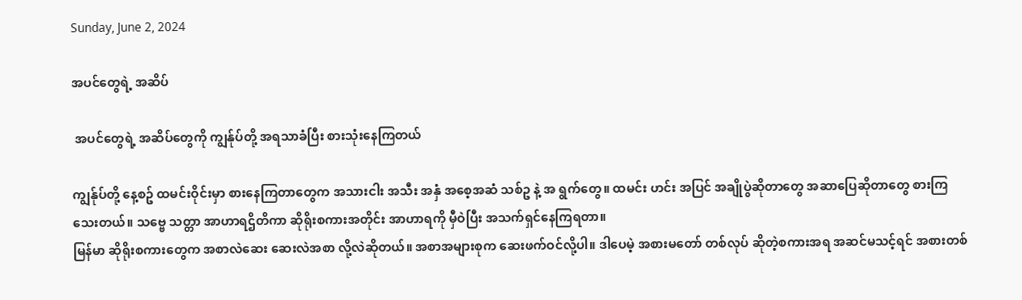Sunday, June 2, 2024

အပင်တွေရဲ့ အဆိပ်

 အပင်တွေရဲ့ အဆိပ်တွေကို ကျွန်ုပ်တို့ အရသာခံပြီး စားသုံးနေကြတယ်

ကျွန်ုပ်တို့ နေ့စဥ် ထမင်းဝိုင်းမှာ စားနေကြတာတွေက အသားငါး အသီး အနှံ အစေ့အဆံ သစ်ဥ နဲ့ အ ရွက်တွေ။ ထမင်း ဟင်း အပြင် အချိုပွဲဆိုတာတွေ အဆာပြေဆိုတာတွေ စားကြသေးတယ်။ သဗ္ဗေ သတ္တာ အာဟာရဌိတိကာ ဆိုရိုးစကားအတိုင်း အာဟာရကို မှီဝဲပြီး အသက်ရှင်နေကြရတာ။
မြန်မာ ဆိုရိုးစကားတွေက အစာလဲဆေး ဆေးလဲအစာ လို့လဲဆိုတယ်။ အစာအများစုက ဆေးဖက်ဝင်လို့ပါ။ ဒါပေမဲ့ အစားမတော် တစ်လုပ် ဆိုတဲ့စကားအရ အဆင်မသင့်ရင် အစားတစ်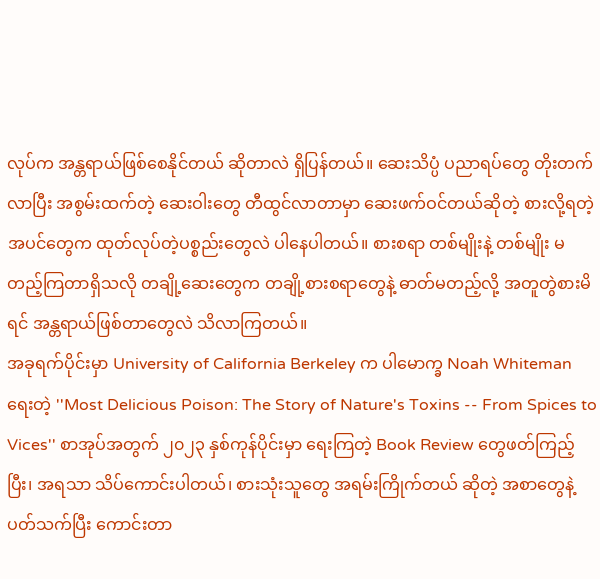လုပ်က အန္တရာယ်ဖြစ်စေနိုင်တယ် ဆိုတာလဲ ရှိပြန်တယ်။ ဆေးသိပ္ပံ ပညာရပ်တွေ တိုးတက်လာပြီး အစွမ်းထက်တဲ့ ဆေးဝါးတွေ တီထွင်လာတာမှာ ဆေးဖက်ဝင်တယ်ဆိုတဲ့ စားလို့ရတဲ့ အပင်တွေက ထုတ်လုပ်တဲ့ပစ္စည်းတွေလဲ ပါနေပါတယ်။ စားစရာ တစ်မျိုးနဲ့ တစ်မျိုး မတည့်ကြတာရှိသလို တချို့ဆေးတွေက တချို့စားစရာတွေနဲ့ ဓာတ်မတည့်လို့ အတူတွဲစားမိရင် အန္တရာယ်ဖြစ်တာတွေလဲ သိလာကြတယ်။
အခုရက်ပိုင်းမှာ University of California Berkeley က ပါမောက္ခ Noah Whiteman ရေးတဲ့ ''Most Delicious Poison: The Story of Nature's Toxins -- From Spices to Vices'' စာအုပ်အတွက် ၂၀၂၃ နှစ်ကုန်ပိုင်းမှာ ရေးကြတဲ့ Book Review တွေဖတ်ကြည့်ပြီး၊ အရသာ သိပ်ကောင်းပါတယ်၊ စားသုံးသူတွေ အရမ်းကြိုက်တယ် ဆိုတဲ့ အစာတွေနဲ့ ပတ်သက်ပြီး ကောင်းတာ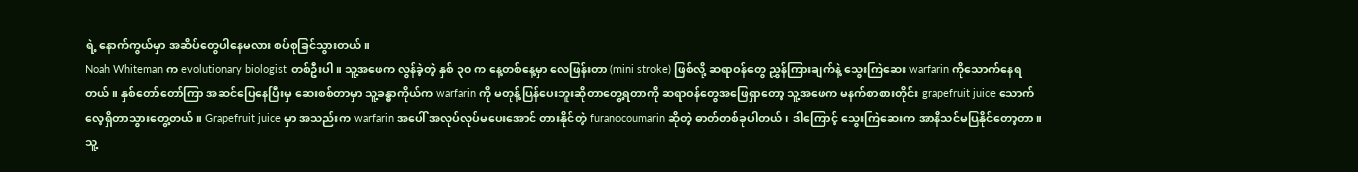ရဲ့ နောက်ကွယ်မှာ အဆိပ်တွေပါနေမလား စပ်စုခြင်သွားတယ်။
Noah Whiteman က evolutionary biologist တစ်ဦးပါ။ သူ့အဖေက လွန်ခဲ့တဲ့ နှစ် ၃၀ က နေ့တစ်နေ့မှာ လေဖြန်းတာ (mini stroke) ဖြစ်လို့ ဆရာဝန်တွေ ညွှန်ကြားချက်နဲ့ သွေးကြဲဆေး warfarin ကိုသောက်နေရတယ်။ နှစ်တော်တော်ကြာ အဆင်ပြေနေပြီးမှ ဆေးစစ်တာမှာ သူ့ခန္ဓာကိုယ်က warfarin ကို မတုန့်ပြန်ပေးဘူးဆိုတာတွေ့ရတာကို ဆရာဝန်တွေအဖြေရှာတော့ သူ့အဖေက မနက်စာစားတိုင်း grapefruit juice သောက်လေ့ရှိတာသွားတွေ့တယ်။ Grapefruit juice မှာ အသည်းက warfarin အပေါ် အလုပ်လုပ်မပေးအောင် တားနိုင်တဲ့ furanocoumarin ဆိုတဲ့ ဓာတ်တစ်ခုပါတယ်၊ ဒါကြောင့် သွေးကြဲဆေးက အာနိသင်မပြနိုင်တော့တာ။
သူ့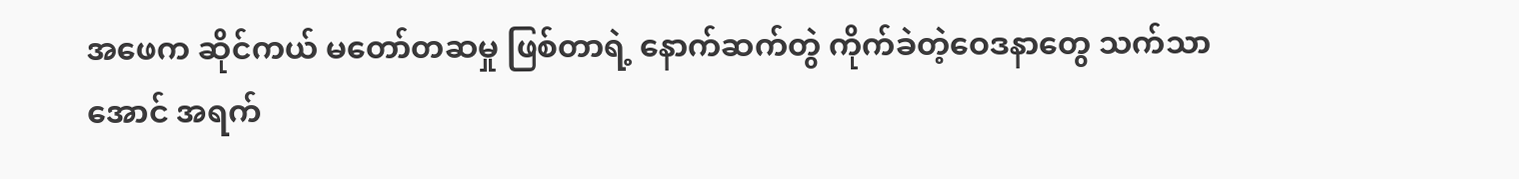အဖေက ဆိုင်ကယ် မတော်တဆမှု ဖြစ်တာရဲ့ နောက်ဆက်တွဲ ကိုက်ခဲတဲ့ဝေဒနာတွေ သက်သာအောင် အရက်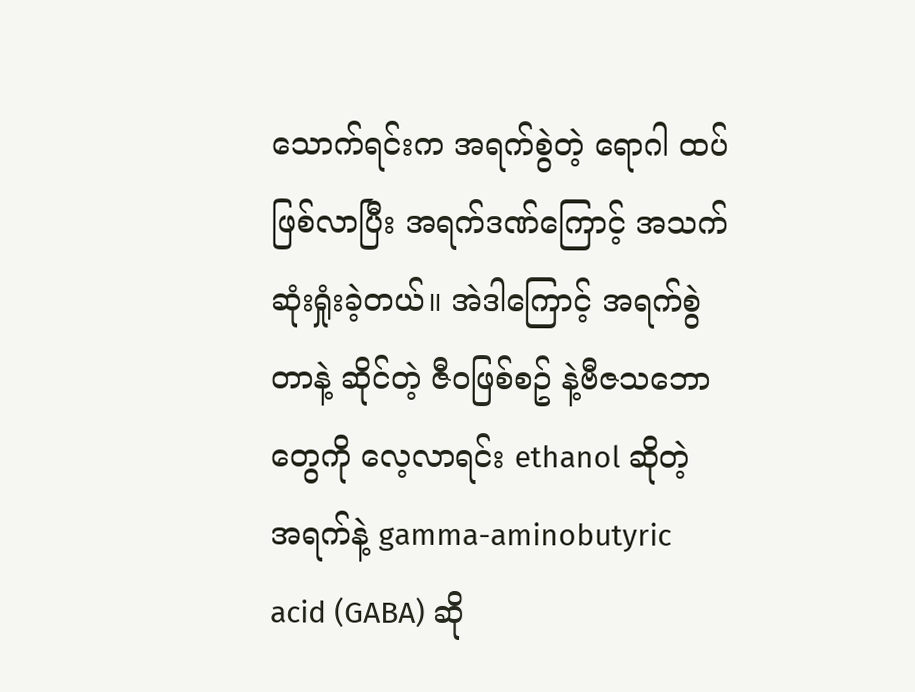သောက်ရင်းက အရက်စွဲတဲ့ ရောဂါ ထပ်ဖြစ်လာပြီး အရက်ဒဏ်ကြောင့် အသက်ဆုံးရှုံးခဲ့တယ်။ အဲဒါကြောင့် အရက်စွဲတာနဲ့ ဆိုင်တဲ့ ဇီဝဖြစ်စဥ် နဲ့ဗီဇသဘောတွေကို လေ့လာရင်း ethanol ဆိုတဲ့ အရက်နဲ့ gamma-aminobutyric acid (GABA) ဆို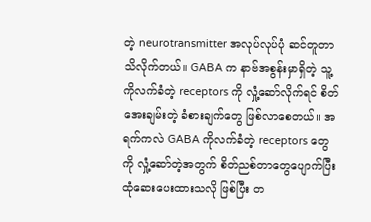တဲ့ neurotransmitter အလုပ်လုပ်ပုံ ဆင်တူတာ သိလိုက်တယ်။ GABA က နာဗ်အစွန်းမှာရှိတဲ့ သူ့ကိုလက်ခံတဲ့ receptors ကို လှုံ့ဆော်လိုက်ရင် စိတ်အေးချမ်းတဲ့ ခံစားချက်တွေ ဖြစ်လာစေတယ်။ အရက်ကလဲ GABA ကိုလက်ခံတဲ့ receptors တွေကို လှုံ့ဆော်တဲ့အတွက် စိတ်ညစ်တာတွေပျောက်ပြီး ထုံဆေးပေးထားသလို ဖြစ်ပြီး တ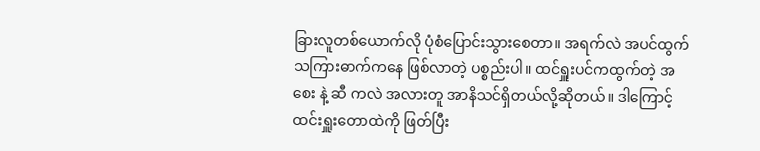ခြားလူတစ်ယောက်လို ပုံစံပြောင်းသွားစေတာ။ အရက်လဲ အပင်ထွက် သကြားဓာက်ကနေ ဖြစ်လာတဲ့ ပစ္စည်းပါ။ ထင်ရှူးပင်ကထွက်တဲ့ အစေး နဲ့ ဆီ ကလဲ အလားတူ အာနိသင်ရှိတယ်လို့ဆိုတယ်။ ဒါကြောင့် ထင်းရှူးတောထဲကို ဖြတ်ပြီး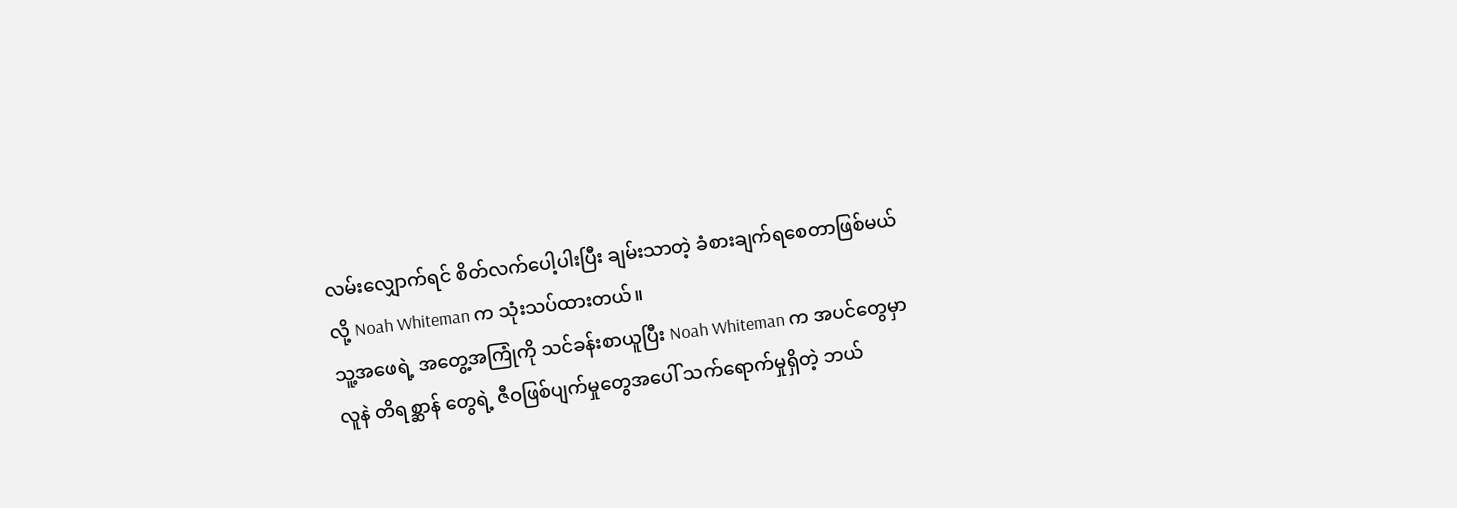လမ်းလျှောက်ရင် စိတ်လက်ပေါ့ပါးပြီး ချမ်းသာတဲ့ ခံစားချက်ရစေတာဖြစ်မယ်လို့ Noah Whiteman က သုံးသပ်ထားတယ်။
သူ့အဖေရဲ့ အတွေ့အကြုံကို သင်ခန်းစာယူပြီး Noah Whiteman က အပင်တွေမှာ လူနဲ တိရစ္ဆာန် တွေရဲ့ ဇီဝဖြစ်ပျက်မှုတွေအပေါ် သက်ရောက်မှုရှိတဲ့ ဘယ်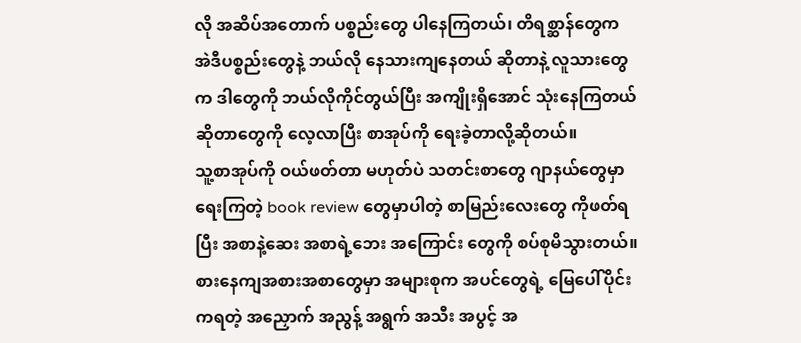လို အဆိပ်အတောက် ပစ္စည်းတွေ ပါနေကြတယ်၊ တိရစ္ဆာန်တွေက အဲဒီပစ္စည်းတွေနဲ့ ဘယ်လို နေသားကျနေတယ် ဆိုတာနဲ့ လူသားတွေက ဒါတွေကို ဘယ်လိုကိုင်တွယ်ပြီး အကျိုးရှိအောင် သုံးနေကြတယ် ဆိုတာတွေကို လေ့လာပြီး စာအုပ်ကို ရေးခဲ့တာလို့ဆိုတယ်။
သူ့စာအုပ်ကို ဝယ်ဖတ်တာ မဟုတ်ပဲ သတင်းစာတွေ ဂျာနယ်တွေမှာ ရေးကြတဲ့ book review တွေမှာပါတဲ့ စာမြည်းလေးတွေ ကိုဖတ်ရပြီး အစာနဲ့ဆေး အစာရဲ့ဘေး အကြောင်း တွေကို စပ်စုမိသွားတယ်။
စားနေကျအစားအစာတွေမှာ အများစုက အပင်တွေရဲ့ မြေပေါ်ပိုင်းကရတဲ့ အညှောက် အညွန့် အရွက် အသီး အပွင့် အ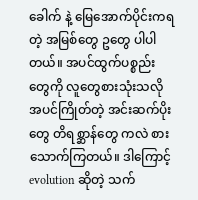ခေါက် နဲ့ မြေအောက်ပိုင်းကရတဲ့ အမြစ်တွေ ဥတွေ ပါပါတယ်။ အပင်ထွက်ပစ္စည်းတွေကို လူတွေစားသုံးသလို အပင်ကြိုတ်တဲ့ အင်းဆက်ပိုးတွေ တိရစ္ဆာန်တွေ ကလဲ စားသောက်ကြတယ်။ ဒါကြောင့် evolution ဆိုတဲ့ သက်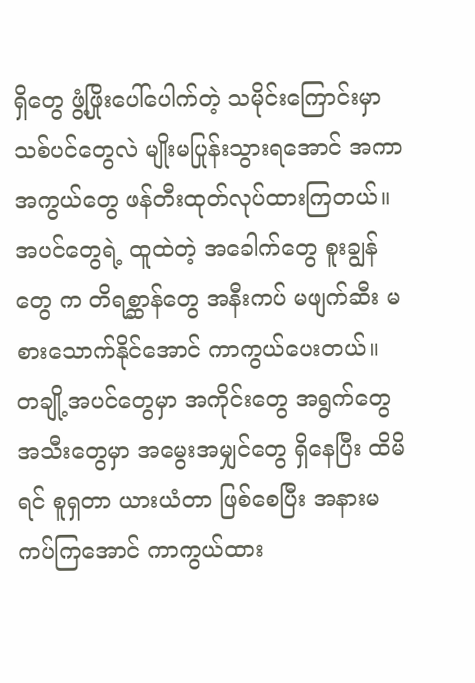ရှိတွေ ဖွံ့ဖြိုးပေါ်ပေါက်တဲ့ သမိုင်းကြောင်းမှာ သစ်ပင်တွေလဲ မျိုးမပြုန်းသွားရအောင် အကာအကွယ်တွေ ဖန်တီးထုတ်လုပ်ထားကြတယ်။ အပင်တွေရဲ့ ထူထဲတဲ့ အခေါက်တွေ စူးချွန်တွေ က တိရစ္ဆာန်တွေ အနီးကပ် မဖျက်ဆီး မစားသောက်နိုင်အောင် ကာကွယ်ပေးတယ်။ တချို့အပင်တွေမှာ အကိုင်းတွေ အရွက်တွေ အသီးတွေမှာ အမွေးအမျှင်တွေ ရှိနေပြီး ထိမိရင် စူရှတာ ယားယံတာ ဖြစ်စေပြီး အနားမကပ်ကြအောင် ကာကွယ်ထား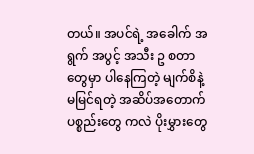တယ်။ အပင်ရဲ့ အခေါက် အရွက် အပွင့် အသီး ဥ စတာတွေမှာ ပါနေကြတဲ့ မျက်စိနဲ့ မမြင်ရတဲ့ အဆိပ်အတောက်ပစ္စည်းတွေ ကလဲ ပိုးမွှားတွေ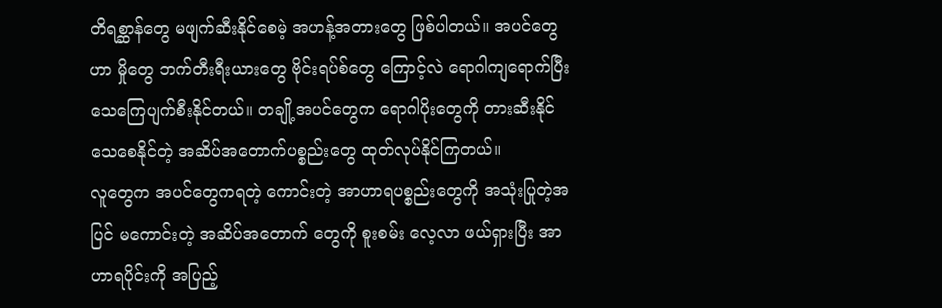တိရစ္ဆာန်တွေ မဖျက်ဆီးနိုင်စေမဲ့ အဟန့်အတားတွေ ဖြစ်ပါတယ်။ အပင်တွေဟာ မှိုတွေ ဘက်တီးရီးယားတွေ ဗိုင်းရပ်စ်တွေ ကြောင့်လဲ ရောဂါကျရောက်ပြီး သေကြေပျက်စီးနိုင်တယ်။ တချို့အပင်တွေက ရောဂါပိုးတွေကို တားဆီးနိုင် သေစေနိုင်တဲ့ အဆိပ်အတောက်ပစ္စည်းတွေ ထုတ်လုပ်နိုင်ကြတယ်။
လူတွေက အပင်တွေကရတဲ့ ကောင်းတဲ့ အာဟာရပစ္စည်းတွေကို အသုံးပြုတဲ့အပြင် မကောင်းတဲ့ အဆိပ်အတောက် တွေကို စူးစမ်း လေ့လာ ဖယ်ရှားပြီး အာဟာရပိုင်းကို အပြည့်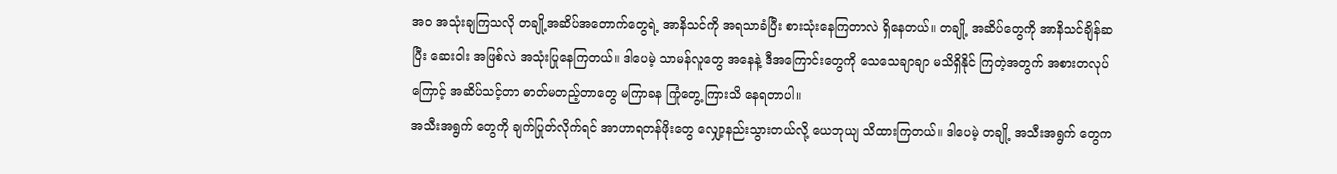အဝ အသုံးချကြသလို တချို့အဆိပ်အတောက်တွေရဲ့ အာနိသင်ကို အရသာခံပြီး စားသုံးနေကြတာလဲ ရှိနေတယ်။ တချို့ အဆိပ်တွေကို အာနိသင်ချိန်ဆပြီး ဆေးဝါး အဖြစ်လဲ အသုံးပြုနေကြတယ်။ ဒါပေမဲ့ သာမန်လူတွေ အနေနဲ့ ဒီအကြောင်းတွေကို သေသေချာချာ မသိရှိနိုင် ကြတဲ့အတွက် အစားတလုပ်ကြောင့် အဆိပ်သင့်တာ ဓာတ်မတည့်တာတွေ မကြာခန ကြုံတွေ့ ကြားသိ နေရတာပါ။
အသီးအရွက် တွေကို ချက်ပြုတ်လိုက်ရင် အာဟာရတန်ဖိုးတွေ လျှော့နည်းသွားတယ်လို့ ယေဘုယျ သိထားကြတယ်။ ဒါပေမဲ့ တချို့ အသီးအရွက် တွေက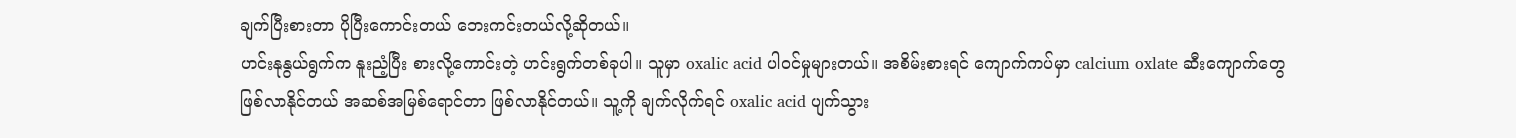ချက်ပြီးစားတာ ပိုပြီးကောင်းတယ် ဘေးကင်းတယ်လို့ဆိုတယ်။
ဟင်းနုနွယ်ရွက်က နူးညံ့ပြီး စားလို့ကောင်းတဲ့ ဟင်းရွက်တစ်ခုပါ။ သူမှာ oxalic acid ပါဝင်မှုများတယ်။ အစိမ်းစားရင် ကျောက်ကပ်မှာ calcium oxlate ဆီးကျောက်တွေ ဖြစ်လာနိုင်တယ် အဆစ်အမြစ်ရောင်တာ ဖြစ်လာနိုင်တယ်။ သူ့ကို ချက်လိုက်ရင် oxalic acid ပျက်သွား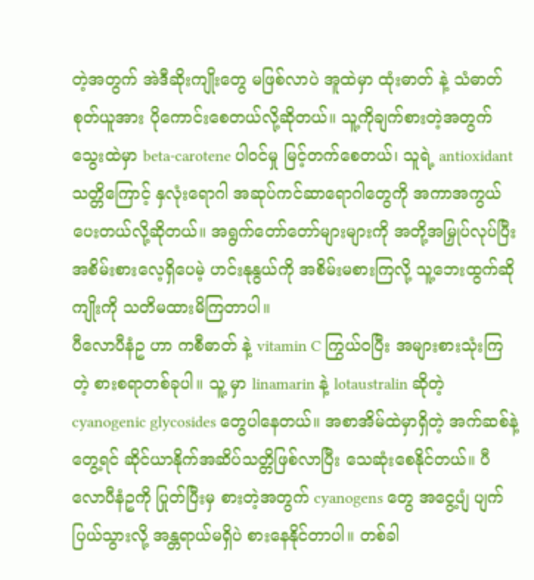တဲ့အတွက် အဲဒီဆိုးကျိုးတွေ မဖြစ်လာပဲ အူထဲမှာ ထုံးဓာတ် နဲ့ သံဓာတ် စုတ်ယူအား ပိုကောင်းစေတယ်လို့ဆိုတယ်။ သူ့ကိုချက်စားတဲ့အတွက် သွေးထဲမှာ beta-carotene ပါဝင်မှု မြင့်တက်စေတယ်၊ သူရဲ့ antioxidant သတ္တိကြောင့် နှလုံးရောဂါ အဆုပ်ကင်ဆာရောဂါတွေကို အကာအကွယ်ပေးတယ်လို့ဆိုတယ်။ အရွက်တော်တော်များများကို အတို့အမြှုပ်လုပ်ပြီး အစိမ်းစားလေ့ရှိပေမဲ့ ဟင်းနုနွယ်ကို အစိမ်းမစားကြလို့ သူ့ဘေးထွက်ဆိုကျိုးကို သတိမထားမိကြတာပါ။
ပီလောပီနံဥ ဟာ ကစီဓာတ် နဲ့ vitamin C ကြွယ်ဝပြီး အများစားသုံးကြတဲ့ စားစရာတစ်ခုပါ။ သူ့ မှာ linamarin နဲ့ lotaustralin ဆိုတဲ့ cyanogenic glycosides တွေပါနေတယ်။ အစာအိမ်ထဲမှာရှိတဲ့ အက်ဆစ်နဲ့တွေ့ရင် ဆိုင်ယာနိုက်အဆိပ်သတ္တိဖြစ်လာပြီး သေဆုံးစေနိုင်တယ်။ ပီလောပီနံဥကို ပြုတ်ပြီးမှ စားတဲ့အတွက် cyanogens တွေ အငွေ့ပျံ ပျက်ပြယ်သွားလို့ အန္တရာယ်မရှိပဲ စားနေနိုင်တာပါ။ တစ်ခါ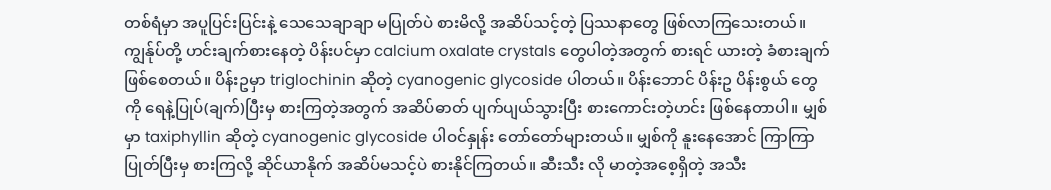တစ်ရံမှာ အပူပြင်းပြင်းနဲ့ သေသေချာချာ မပြုတ်ပဲ စားမိလို့ အဆိပ်သင့်တဲ့ ပြဿနာတွေ ဖြစ်လာကြသေးတယ်။
ကျွန်ုပ်တို့ ဟင်းချက်စားနေတဲ့ ပိန်းပင်မှာ calcium oxalate crystals တွေပါတဲ့အတွက် စားရင် ယားတဲ့ ခံစားချက်ဖြစ်စေတယ်။ ပိန်းဥမှာ triglochinin ဆိုတဲ့ cyanogenic glycoside ပါတယ်။ ပိန်းဘောင် ပိန်းဥ ပိန်းစွယ် တွေကို ရေနဲ့ပြုပ်(ချက်)ပြီးမှ စားကြတဲ့အတွက် အဆိပ်ဓာတ် ပျက်ပျယ်သွားပြီး စားကောင်းတဲ့ဟင်း ဖြစ်နေတာပါ။ မျှစ်မှာ taxiphyllin ဆိုတဲ့ cyanogenic glycoside ပါဝင်နှုန်း တော်တော်များတယ်။ မျှစ်ကို နူးနေအောင် ကြာကြာပြုတ်ပြီးမှ စားကြလို့ ဆိုင်ယာနိုက် အဆိပ်မသင့်ပဲ စားနိုင်ကြတယ်။ ဆီးသီး လို မာတဲ့အစေ့ရှိတဲ့ အသီး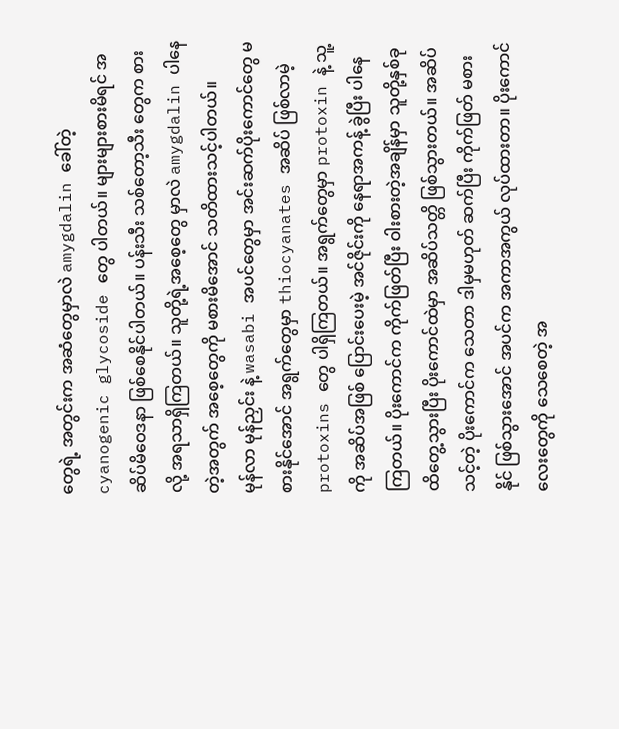တွေရဲ့ အတွင်းက အဆံတွေမှာလဲ amygdalin ခေါ်တဲ့ cyanogenic glycoside တွေ ပါတယ်။ များများစားမိရင် အဆိပ်မိဝေဒနာ ဖြစ်စေနိုင်ပါတယ်။ ပန်းသီး သစ်တော့သီး တွေက စားလို့ အရသာရှိကြတယ်။ သူတို့ရဲ့အစေ့တွေ မှာလဲ amygdalin ပါနေတဲ့အတွက် အစေ့တွေကို မစားမိအောင် သတိထားသင့်ပါတယ်။
မုန်လာ မုန်ညှင်း နဲ့ wasabi အပင်တွေမှာ အင်းဆက်ပိုးကောင်တွေ မစားနိုင်အောင် အရွက်တွေမှာ thiocyanates အဆိပ် ဖြစ်လာမဲ့ protoxins တွေ ပါရှိကြတယ်။ အရွက်တွေမှာ protoxin နဲ့ သူ့ကို အဆိပ်အဖြစ် ပြောင်းပေးမဲ့ အင်ဇိုင်းကို နေရာအကန့် ခွဲပြီး ပါနေကြတယ်။ ပိုးကောင်က ကိုက်ဖြတ်ပြီး ဝါးစားတဲ့အချိန်မှာ သူတို့နှစ်ခု ထိတွေ့သွားပြီး ပိုးကောင်ထဲမှာ အဆိပ်သတ္တိ ဖြစ်သွားတယ်။ အဆိပ်သင့်တဲ့ ပိုးကောင်က သေတာ ဒါမှမဟုတ် ဆက်ပြီး ကိုက်ဖြတ် မစားနိုင် ဖြစ်သွားအောင် အပင်က အကာအကွယ် လုပ်ထားတာ။ ပိုးကောင်လေးတွေကို သေစေတဲ့ အ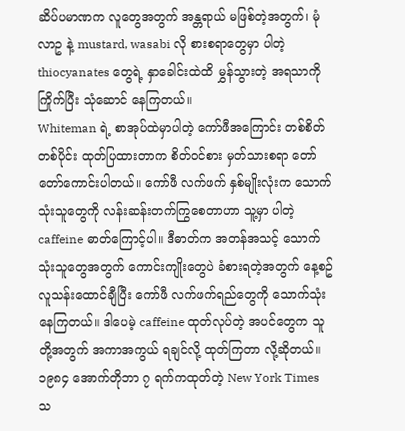ဆိပ်ပမာဏက လူတွေအတွက် အန္တရာယ် မဖြစ်တဲ့အတွက်၊ မုံလာဥ နဲ့ mustard, wasabi လို စားစရာတွေမှာ ပါတဲ့ thiocyanates တွေရဲ့ နှာခေါင်းထဲထိ မွှန်သွားတဲ့ အရသာကို ကြိုက်ပြီး သုံဆောင် နေကြတယ်။
Whiteman ရဲ့ စာအုပ်ထဲမှာပါတဲ့ ကော်ဖီအကြောင်း တစ်စိတ်တစ်ပိုင်း ထုတ်ပြထားတာက စိတ်ဝင်စား မှတ်သားစရာ တော်တော်ကောင်းပါတယ်။ ကော်ဖီ လက်ဖက် နှစ်မျိုးလုံးက သောက်သုံးသူတွေကို လန်းဆန်းတက်ကြွစေတာဟာ သူ့မှာ ပါတဲ့ caffeine ဓာတ်ကြောင့်ပါ။ ဒီဓာတ်က အတန်အသင့် သောက်သုံးသူတွေအတွက် ကောင်းကျိုးတွေပဲ ခံစားရတဲ့အတွက် နေ့စဥ် လူသန်းထောင်ချီပြီး ကော်ဖီ လက်ဖက်ရည်တွေကို သောက်သုံးနေကြတယ်။ ဒါပေမဲ့ caffeine ထုတ်လုပ်တဲ့ အပင်တွေက သူတို့အတွက် အကာအကွယ် ရချင်လို့ ထုတ်ကြတာ လို့ဆိုတယ်။
၁၉၈၄ အောက်တိုဘာ ၇ ရက်ကထုတ်တဲ့ New York Times သ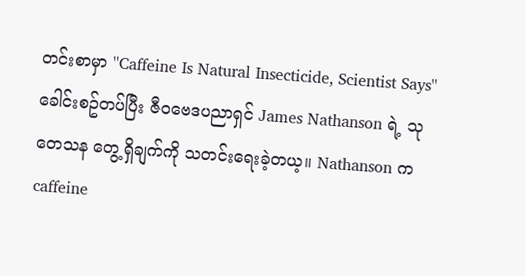တင်းစာမှာ ''Caffeine Is Natural Insecticide, Scientist Says'' ခေါင်းစဥ်တပ်ပြီး ဇီဝဗေဒပညာရှင် James Nathanson ရဲ့ သုတေသန တွေ့ရှိချက်ကို သတင်းရေးခဲ့တယ့။ Nathanson က caffeine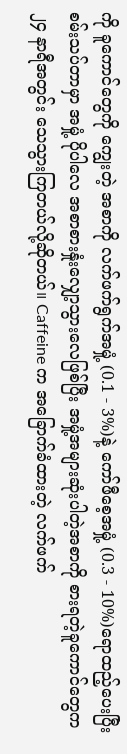ကို ခူကောင်တွေကို ကျွေးတဲ့ အစာကို လက်ဖက်ရွက်အမှုံ့ (0.1 - 3%)နဲ့ ကော်ဖီစေ့အမှုံ့ (0.3 - 10%)ရောထည့်ပေးပြီး စမ်းသပ်တာမှာ အမှုံ့ ပိုပါလေ အစာစားနှုံးလျှော့သွားလေဖြစ်ပြီး အမှုံ့အများဆုံးပါတဲ့အစာကို စားရတဲ့ခူကောင်တွေက ၂၄ နာရီအတွင်း သေသွားကြတယ်လို့ဆိုတယ်။ Caffeine က အခြောက်ခံထားတဲ့ လက်ဖက်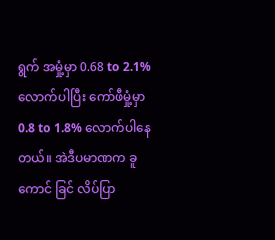ရွက် အမှုံ့မှာ 0.68 to 2.1% လောက်ပါပြီး ကော်ဖီမှုံ့မှာ 0.8 to 1.8% လောက်ပါနေတယ်။ အဲဒီပမာဏက ခူကောင် ခြင် လိပ်ပြာ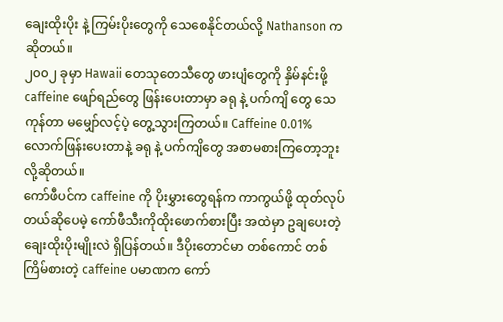ချေးထိုးပိုး နဲ့ ကြမ်းပိုးတွေကို သေစေနိုင်တယ်လို့ Nathanson က ဆိုတယ်။
၂၀၀၂ ခုမှာ Hawaii တေသုတေသီတွေ ဖားပျံတွေကို နှိမ်နင်းဖို့ caffeine ဖျော်ရည်တွေ ဖြန်းပေးတာမှာ ခရု နဲ့ ပက်ကျိ တွေ သေကုန်တာ မမျှော်လင့်ပဲ့ တွေ့သွားကြတယ်။ Caffeine 0.01% လောက်ဖြန်းပေးတာနဲ့ ခရု နဲ့ ပက်ကျိတွေ အစာမစားကြတော့ဘူးလို့ဆိုတယ်။
ကော်ဖီပင်က caffeine ကို ပိုးမွှားတွေရန်က ကာကွယ်ဖို့ ထုတ်လုပ်တယ်ဆိုပေမဲ့ ကော်ဖီသီးကိုထိုးဖောက်စားပြီး အထဲမှာ ဥချပေးတဲ့ ချေးထိုးပိုးမျိုးလဲ ရှိပြန်တယ်။ ဒီပိုးတောင်မာ တစ်ကောင် တစ်ကြိမ်စားတဲ့ caffeine ပမာဏက ကော်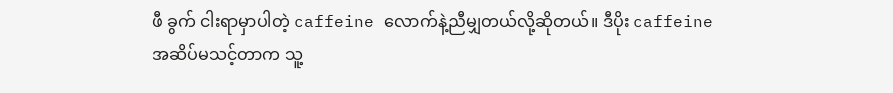ဖီ ခွက် ငါးရာမှာပါတဲ့ caffeine လောက်နဲ့ညီမျှတယ်လို့ဆိုတယ်။ ဒီပိုး caffeine အဆိပ်မသင့်တာက သူ့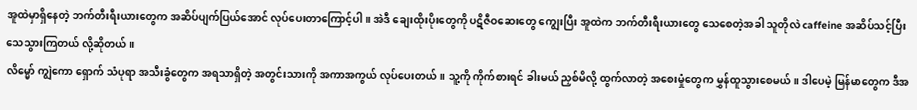အူထဲမှာရှိနေတဲ့ ဘက်တီးရီးယားတွေက အဆိပ်ပျက်ပြယ်အောင် လုပ်ပေးတာကြောင့်ပါ။ အဲဒီ ချေးထိုးပိုးတွေကို ပဋိဇီဝဆေးတွေ ကျွေးပြီး အူထဲက ဘက်တီးရီးယားတွေ သေစေတဲ့အခါ သူတိုလဲ caffeine အဆိပ်သင့်ပြီး သေသွားကြတယ် လို့ဆိုတယ်။
လိမ္မော် ကျွဲကော ရှောက် သံပုရာ အသီးခွံတွေက အရသာရှိတဲ့ အတွင်းသားကို အကာအကွယ် လုပ်ပေးတယ်။ သူ့ကို ကိုက်စားရင် ခါးမယ် ညှစ်မိလို့ ထွက်လာတဲ့ အစေးမှုံတွေက မွှန်ထူသွားစေမယ်။ ဒါပေမဲ့ မြန်မာတွေက ဒီအ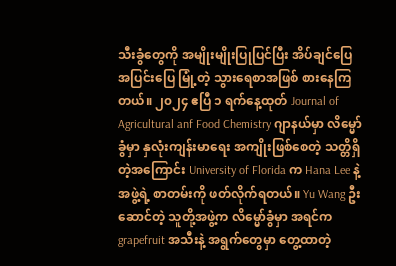သီးခွံတွေကို အမျိုးမျိုးပြုပြင်ပြီး အိပ်ချင်ပြေ အပြင်းပြေ မြုံ့တဲ့ သွားရေစာအဖြစ် စားနေကြတယ်။ ၂၀၂၄ ဧပြီ ၁ ရက်နေ့ထုတ် Journal of Agricultural anf Food Chemistry ဂျာနယ်မှာ လိမ္မော်ခွံမှာ နှလုံးကျန်းမာရေး အကျိုးဖြစ်စေတဲ့ သတ္တိရှိတဲ့အကြောင်း University of Florida က Hana Lee နဲ့ အဖွဲ့ရဲ့ စာတမ်းကို ဖတ်လိုက်ရတယ်။ Yu Wang ဦးဆောင်တဲ့ သူတို့အဖွဲ့က လိမ္မော်ခွံမှာ အရင်က grapefruit အသီးနဲ့ အရွက်တွေမှာ တွေ့ထာတဲ့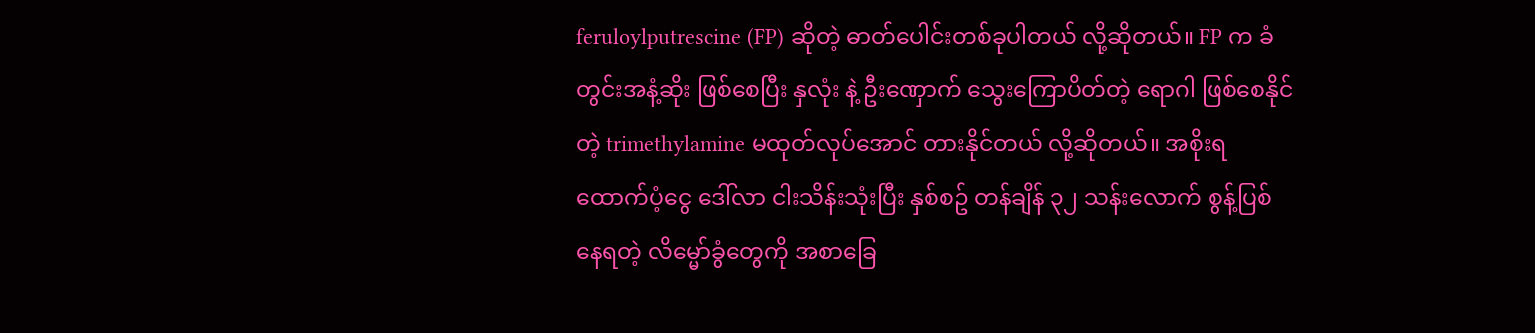feruloylputrescine (FP) ဆိုတဲ့ ဓာတ်ပေါင်းတစ်ခုပါတယ် လို့ဆိုတယ်။ FP က ခံတွင်းအနံ့ဆိုး ဖြစ်စေပြီး နှလုံး နဲ့ ဦးဏှောက် သွေးကြောပိတ်တဲ့ ရောဂါ ဖြစ်စေနိုင်တဲ့ trimethylamine မထုတ်လုပ်အောင် တားနိုင်တယ် လို့ဆိုတယ်။ အစိုးရ ထောက်ပံ့ငွေ ဒေါ်လာ ငါးသိန်းသုံးပြီး နှစ်စဥ် တန်ချိန် ၃၂ သန်းလောက် စွန့်ပြစ်နေရတဲ့ လိမ္မော်ခွံတွေကို အစာခြေ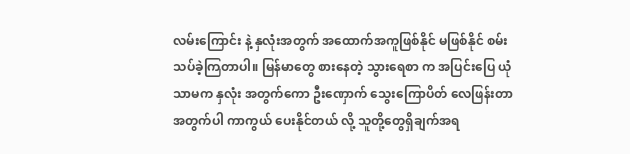လမ်းကြောင်း နဲ့ နှလုံးအတွက် အထောက်အကူဖြစ်နိုင် မဖြစ်နိုင် စမ်းသပ်ခဲ့ကြတာပါ။ မြန်မာတွေ စားနေတဲ့ သွားရေစာ က အပြင်းပြေ ယုံသာမက နှလုံး အတွက်ကော ဦးဏှောက် သွေးကြောပိတ် လေဖြန်းတာအတွက်ပါ ကာကွယ် ပေးနိုင်တယ် လို့ သူတို့တွေရှိချက်အရ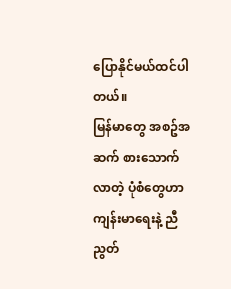ပြောနိုင်မယ်ထင်ပါတယ်။
မြန်မာတွေ အစဥ်အဆက် စားသောက်လာတဲ့ ပုံစံတွေဟာ ကျန်းမာရေးနဲ့ ညီညွတ်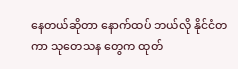နေတယ်ဆိုတာ နောက်ထပ် ဘယ်လို နိုင်ငံတကာ သုတေသန တွေက ထုတ်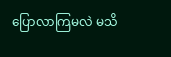ပြောလာကြမလဲ မသိ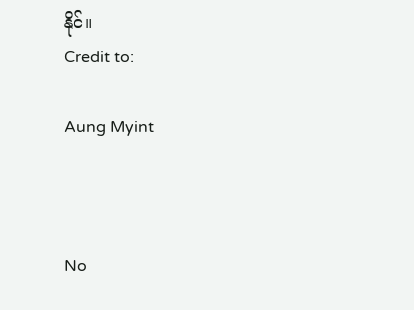နိုင်။
Credit to:

Aung Myint



No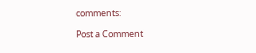comments:

Post a Comment